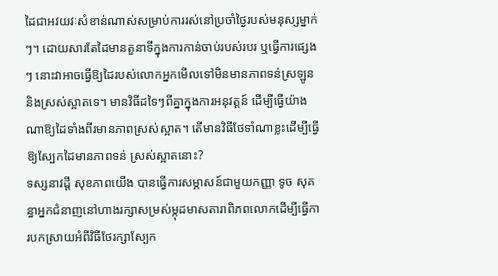ដៃជាអវយវៈសំខាន់ណាស់សម្រាប់ការរស់នៅប្រចាំថ្ងៃរបស់មនុស្សម្នាក់ៗ។ ដោយសារតែដៃមានតួនាទីក្នុងការកាន់ចាប់របស់របរ ឬធ្វើការផ្សេងៗ នោះវាអាចធ្វើឱ្យដៃរបស់លោកអ្នកមើលទៅមិនមានភាពទន់ស្រឡូននិងស្រស់ស្អាតទេ។ មានវិធីដទៃៗពីគ្នាក្នុងការអនុវត្ដន៍ ដើម្បីធ្វើយ៉ាងណាឱ្យដៃទាំងពីរមានភាពស្រស់ស្អាត។ តើមានវិធីថែទាំណាខ្លះដើម្បីធ្វើឱ្យស្បែកដៃមានភាពទន់ ស្រស់ស្អាតនោះ?
ទស្សនាវដ្ដី សុខភាពយើង បានធ្វើការសម្ភាសន៍ជាមួយកញ្ញា ទូច សុគន្ធាអ្នកជំនាញនៅហាងរក្សាសម្រស់ម្កុដមាសតារាពិភពលោកដើម្បីធ្វើការបកស្រាយអំពីវិធីថែរក្សាស្បែក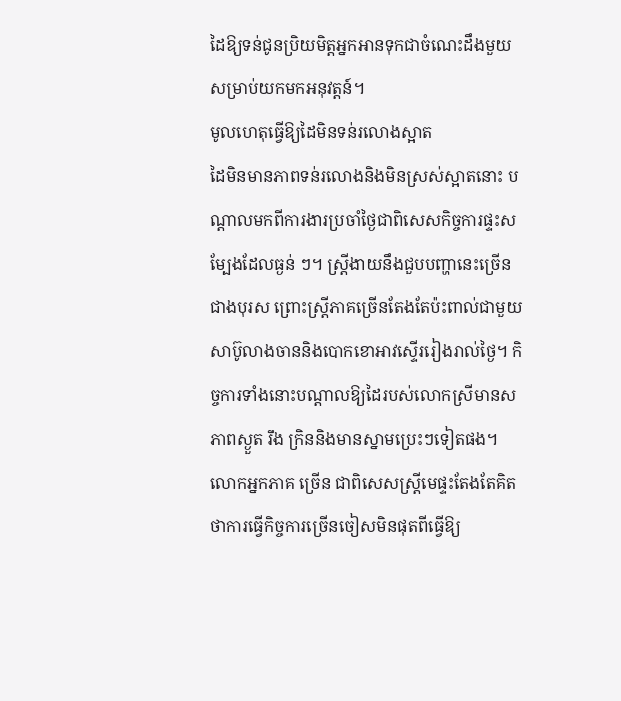ដៃឱ្យទន់ជូនប្រិយមិត្ដអ្នកអានទុកជាចំណេះដឹងមួយសម្រាប់យកមកអនុវត្ដន៍។
មូលហេតុធ្វើឱ្យដៃមិនទន់រលោងស្អាត
ដៃមិនមានភាពទន់រលោងនិងមិនស្រស់ស្អាតនោះ បណ្ដាលមកពីការងារប្រចាំថ្ងៃជាពិសេសកិច្ចការផ្ទះសម្បែងដែលធ្ងន់ ៗ។ ស្ដ្រីងាយនឹងជួបបញ្ហានេះច្រើនជាងបុរស ព្រោះស្ដ្រីភាគច្រើនតែងតែប៉ះពាល់ជាមួយសាប៊ូលាងចាននិងបោកខោអាវស្ទើររៀងរាល់ថ្ងៃ។ កិច្ចការទាំងនោះបណ្ដាលឱ្យដៃរបស់លោកស្រីមានសភាពស្ងួត រឹង ក្រិននិងមានស្នាមប្រេះៗទៀតផង។ លោកអ្នកភាគ ច្រើន ជាពិសេសស្ដ្រីមេផ្ទះតែងតែគិតថាការធ្វើកិច្ចការច្រើនចៀសមិនផុតពីធ្វើឱ្យ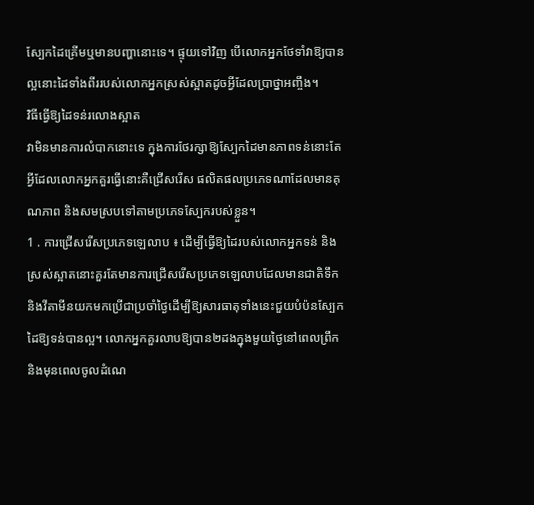ស្បែកដៃគ្រើមឬមានបញ្ហានោះទេ។ ផ្ទុយទៅវិញ បើលោកអ្នកថែទាំវាឱ្យបានល្អនោះដៃទាំងពីររបស់លោកអ្នកស្រស់ស្អាតដូចអ្វីដែលប្រាថ្នាអញ្ចឹង។
វិធីធ្វើឱ្យដៃទន់រលោងស្អាត
វាមិនមានការលំបាកនោះទេ ក្នុងការថែរក្សាឱ្យស្បែកដៃមានភាពទន់នោះតែអ្វីដែលលោកអ្នកគួរធ្វើនោះគឺជ្រើសរើស ផលិតផលប្រភេទណាដែលមានគុណភាព និងសមស្របទៅតាមប្រភេទស្បែករបស់ខ្លួន។
1 . ការជ្រើសរើសប្រភេទឡេលាប ៖ ដើម្បីធ្វើឱ្យដៃរបស់លោកអ្នកទន់ និងស្រស់ស្អាតនោះគួរតែមានការជ្រើសរើសប្រភេទឡេលាបដែលមានជាតិទឹក និងវីតាមីនយកមកប្រើជាប្រចាំថ្ងៃដើម្បីឱ្យសារធាតុទាំងនេះជួយបំប៉នស្បែកដៃឱ្យទន់បានល្អ។ លោកអ្នកគួរលាបឱ្យបាន២ដងក្នុងមួយថ្ងៃនៅពេលព្រឹក និងមុនពេលចូលដំណេ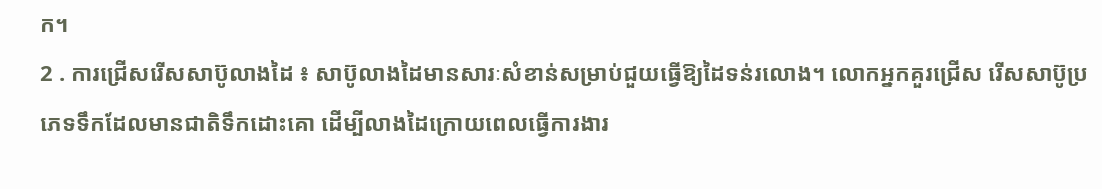ក។
2 . ការជ្រើសរើសសាប៊ូលាងដៃ ៖ សាប៊ូលាងដៃមានសារៈសំខាន់សម្រាប់ជួយធ្វើឱ្យដៃទន់រលោង។ លោកអ្នកគួរជ្រើស រើសសាប៊ូប្រភេទទឹកដែលមានជាតិទឹកដោះគោ ដើម្បីលាងដៃក្រោយពេលធ្វើការងារ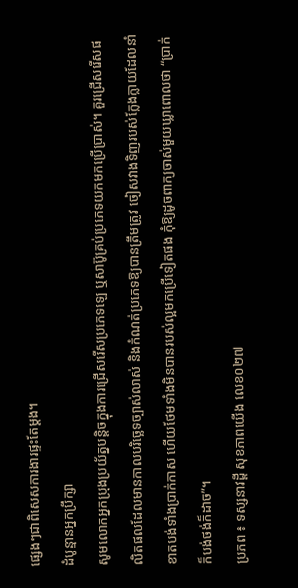ផ្សេងៗជាពិសេសការងារផ្ទះតែម្ដង។
ដំបូន្មានអ្នកប្រឹក្សា
សូមលោកអ្នកប្រុងប្រយ័ត្នបន្ដិចក្នុងការជ្រើសរើសប្រភេទឡេ ឬសាប៊ូគ្រប់ប្រភេទយកមកប្រើប្រាស់។ គួរជ្រើសរើសផលិតផលដែលមានកាលបរិច្ឆេទច្បាស់លាស់ និងកំណត់ប្រភេទឱ្យបានត្រឹមត្រូវ ចៀសវាងទិញរបស់ក្លែងក្លាយដែលនាំខាតបង់ទាំងប្រាក់កាស ហើយថែមទាំងមិនបានរបស់ល្អមកប្រើទៀតផង កុំឱ្យដូចពាក្យចាស់មួយឃ្លាពោលថា “ប្រាក់ក៏បង់ថង់ក៏ដាច”។
ប្រភព ៖ ទស្សនាវដ្តី សុខភាពយើង លេខ០២៧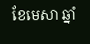ខែមេសា ឆ្នាំ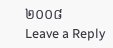២០០៨
Leave a Reply